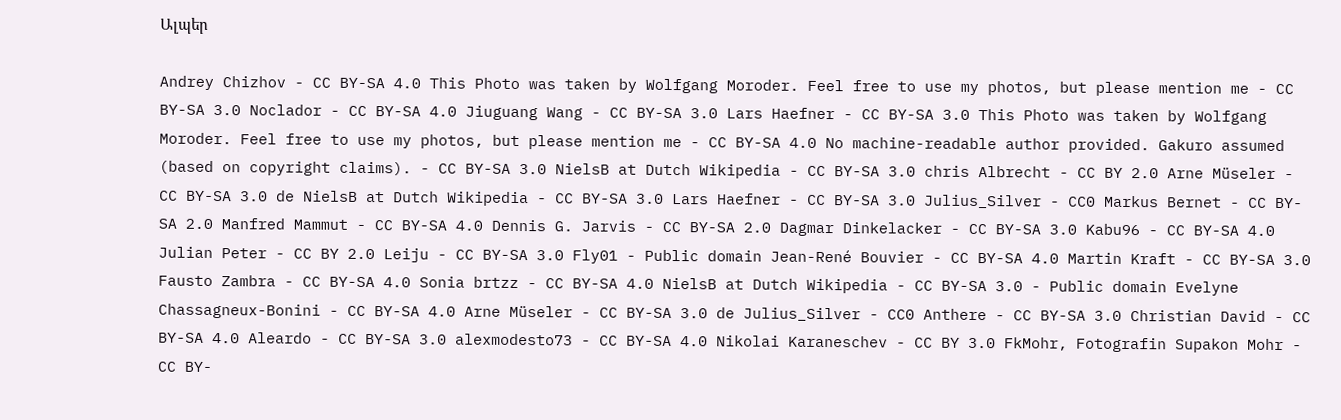Ալպեր

Andrey Chizhov - CC BY-SA 4.0 This Photo was taken by Wolfgang Moroder. Feel free to use my photos, but please mention me - CC BY-SA 3.0 Noclador - CC BY-SA 4.0 Jiuguang Wang - CC BY-SA 3.0 Lars Haefner - CC BY-SA 3.0 This Photo was taken by Wolfgang Moroder. Feel free to use my photos, but please mention me - CC BY-SA 4.0 No machine-readable author provided. Gakuro assumed (based on copyright claims). - CC BY-SA 3.0 NielsB at Dutch Wikipedia - CC BY-SA 3.0 chris Albrecht - CC BY 2.0 Arne Müseler - CC BY-SA 3.0 de NielsB at Dutch Wikipedia - CC BY-SA 3.0 Lars Haefner - CC BY-SA 3.0 Julius_Silver - CC0 Markus Bernet - CC BY-SA 2.0 Manfred Mammut - CC BY-SA 4.0 Dennis G. Jarvis - CC BY-SA 2.0 Dagmar Dinkelacker - CC BY-SA 3.0 Kabu96 - CC BY-SA 4.0 Julian Peter - CC BY 2.0 Leiju - CC BY-SA 3.0 Fly01 - Public domain Jean-René Bouvier - CC BY-SA 4.0 Martin Kraft - CC BY-SA 3.0 Fausto Zambra - CC BY-SA 4.0 Sonia brtzz - CC BY-SA 4.0 NielsB at Dutch Wikipedia - CC BY-SA 3.0 - Public domain Evelyne Chassagneux-Bonini - CC BY-SA 4.0 Arne Müseler - CC BY-SA 3.0 de Julius_Silver - CC0 Anthere - CC BY-SA 3.0 Christian David - CC BY-SA 4.0 Aleardo - CC BY-SA 3.0 alexmodesto73 - CC BY-SA 4.0 Nikolai Karaneschev - CC BY 3.0 FkMohr, Fotografin Supakon Mohr - CC BY-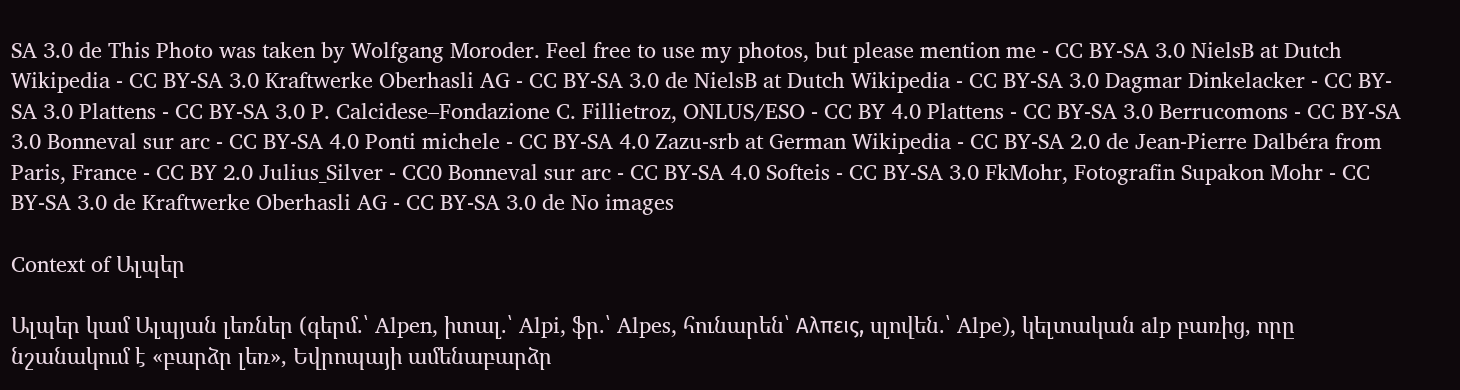SA 3.0 de This Photo was taken by Wolfgang Moroder. Feel free to use my photos, but please mention me - CC BY-SA 3.0 NielsB at Dutch Wikipedia - CC BY-SA 3.0 Kraftwerke Oberhasli AG - CC BY-SA 3.0 de NielsB at Dutch Wikipedia - CC BY-SA 3.0 Dagmar Dinkelacker - CC BY-SA 3.0 Plattens - CC BY-SA 3.0 P. Calcidese–Fondazione C. Fillietroz, ONLUS/ESO - CC BY 4.0 Plattens - CC BY-SA 3.0 Berrucomons - CC BY-SA 3.0 Bonneval sur arc - CC BY-SA 4.0 Ponti michele - CC BY-SA 4.0 Zazu-srb at German Wikipedia - CC BY-SA 2.0 de Jean-Pierre Dalbéra from Paris, France - CC BY 2.0 Julius_Silver - CC0 Bonneval sur arc - CC BY-SA 4.0 Softeis - CC BY-SA 3.0 FkMohr, Fotografin Supakon Mohr - CC BY-SA 3.0 de Kraftwerke Oberhasli AG - CC BY-SA 3.0 de No images

Context of Ալպեր

Ալպեր կամ Ալպյան լեռներ (գերմ.՝ Alpen, իտալ.՝ Alpi, ֆր.՝ Alpes, հունարեն՝ Αλπεις, սլովեն.՝ Alpe), կելտական alp բառից, որը նշանակում է «բարձր լեռ», Եվրոպայի ամենաբարձր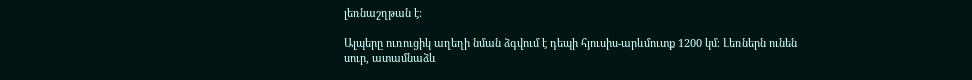լեռնաշղթան է։

Ալպերը ուռուցիկ աղեղի նման ձգվում է դեպի հյուսիս-արևմուտք 1200 կմ։ Լեռներն ունեն սուր, ատամնաձև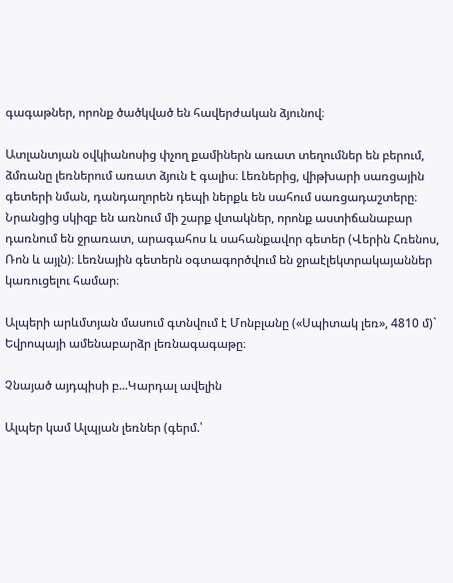գագաթներ, որոնք ծածկված են հավերժական ձյունով։

Ատլանտյան օվկիանոսից փչող քամիներն առատ տեղումներ են բերում, ձմռանը լեռներում առատ ձյուն է գալիս։ Լեռներից, վիթխարի սառցային գետերի նման, դանդաղորեն դեպի ներքև են սահում սառցադաշտերը։ Նրանցից սկիզբ են առնում մի շարք վտակներ, որոնք աստիճանաբար դառնում են ջրառատ, արագահոս և սահանքավոր գետեր (Վերին Հռենոս, Ռոն և այլն)։ Լեռնային գետերն օգտագործվում են ջրաէլեկտրակայաններ կառուցելու համար։

Ալպերի արևմտյան մասում գտնվում է Մոնբլանը («Սպիտակ լեռ», 4810 մ)` Եվրոպայի ամենաբարձր լեռնագագաթը։

Չնայած այդպիսի բ...Կարդալ ավելին

Ալպեր կամ Ալպյան լեռներ (գերմ.՝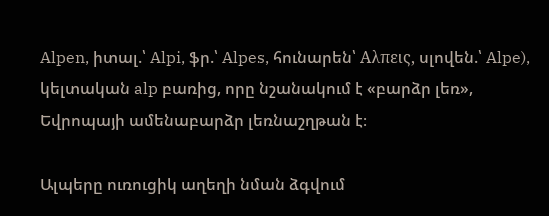Alpen, իտալ.՝ Alpi, ֆր.՝ Alpes, հունարեն՝ Αλπεις, սլովեն.՝ Alpe), կելտական alp բառից, որը նշանակում է «բարձր լեռ», Եվրոպայի ամենաբարձր լեռնաշղթան է։

Ալպերը ուռուցիկ աղեղի նման ձգվում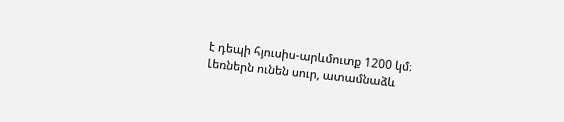է դեպի հյուսիս-արևմուտք 1200 կմ։ Լեռներն ունեն սուր, ատամնաձև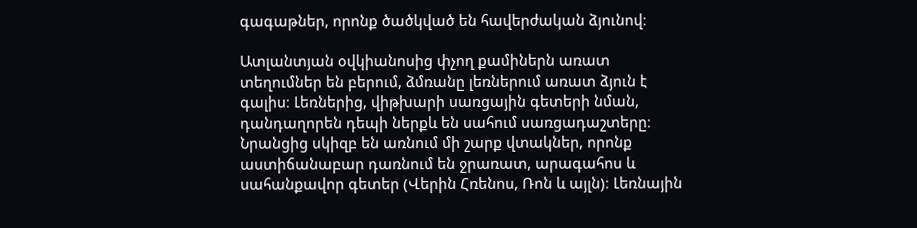գագաթներ, որոնք ծածկված են հավերժական ձյունով։

Ատլանտյան օվկիանոսից փչող քամիներն առատ տեղումներ են բերում, ձմռանը լեռներում առատ ձյուն է գալիս։ Լեռներից, վիթխարի սառցային գետերի նման, դանդաղորեն դեպի ներքև են սահում սառցադաշտերը։ Նրանցից սկիզբ են առնում մի շարք վտակներ, որոնք աստիճանաբար դառնում են ջրառատ, արագահոս և սահանքավոր գետեր (Վերին Հռենոս, Ռոն և այլն)։ Լեռնային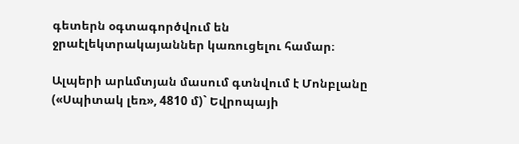գետերն օգտագործվում են ջրաէլեկտրակայաններ կառուցելու համար։

Ալպերի արևմտյան մասում գտնվում է Մոնբլանը («Սպիտակ լեռ», 4810 մ)` Եվրոպայի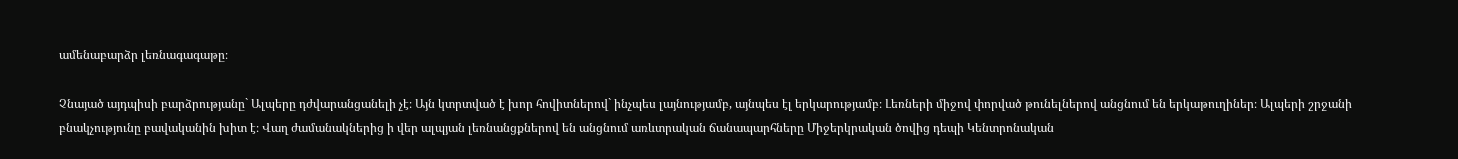ամենաբարձր լեռնագագաթը։

Չնայած այդպիսի բարձրությանը` Ալպերը դժվարանցանելի չէ։ Այն կտրտված է խոր հովիտներով` ինչպես լայնությամբ, այնպես էլ երկարությամբ։ Լեռների միջով փորված թունելներով անցնում են երկաթուղիներ։ Ալպերի շրջանի բնակչությունը բավականին խիտ է։ Վաղ ժամանակներից ի վեր ալպյան լեռնանցքներով են անցնում առևտրական ճանապարհները Միջերկրական ծովից դեպի Կենտրոնական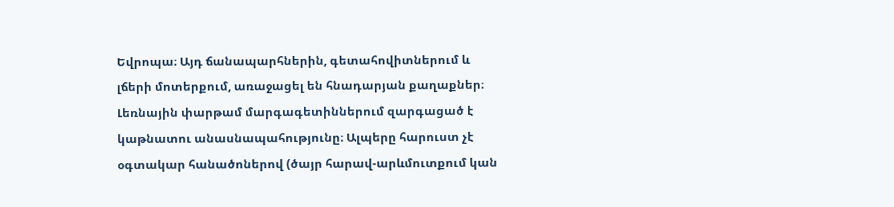Եվրոպա։ Այդ ճանապարհներին, գետահովիտներում և լճերի մոտերքում, առաջացել են հնադարյան քաղաքներ։ Լեռնային փարթամ մարգագետիններում զարգացած է կաթնատու անասնապահությունը։ Ալպերը հարուստ չէ օգտակար հանածոներով (ծայր հարավ-արևմուտքում կան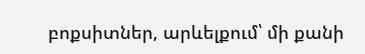բոքսիտներ, արևելքում՝ մի քանի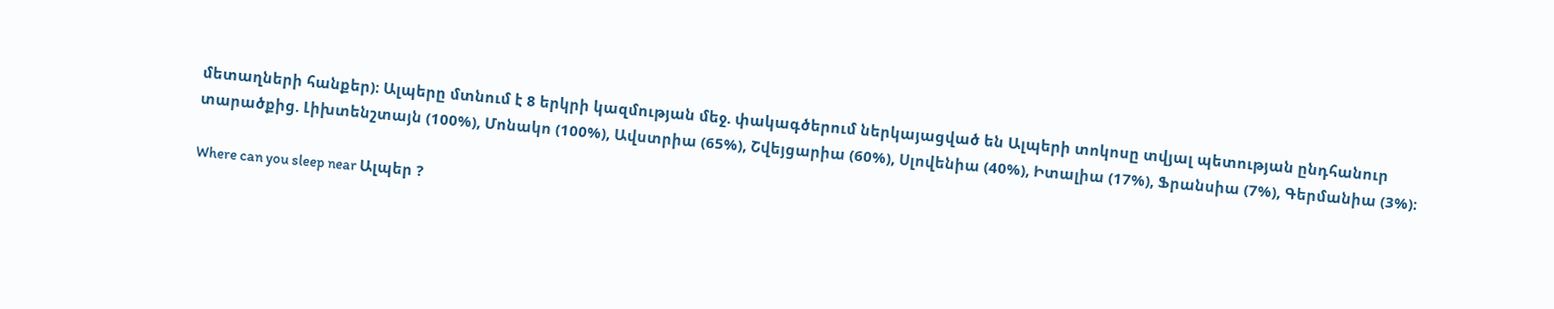մետաղների հանքեր)։ Ալպերը մտնում է 8 երկրի կազմության մեջ. փակագծերում ներկայացված են Ալպերի տոկոսը տվյալ պետության ընդհանուր տարածքից. Լիխտենշտայն (100%), Մոնակո (100%), Ավստրիա (65%), Շվեյցարիա (60%), Սլովենիա (40%), Իտալիա (17%), Ֆրանսիա (7%), Գերմանիա (3%)։

Where can you sleep near Ալպեր ?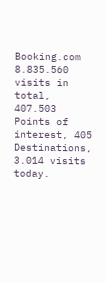Booking.com
8.835.560 visits in total, 407.503 Points of interest, 405 Destinations, 3.014 visits today.